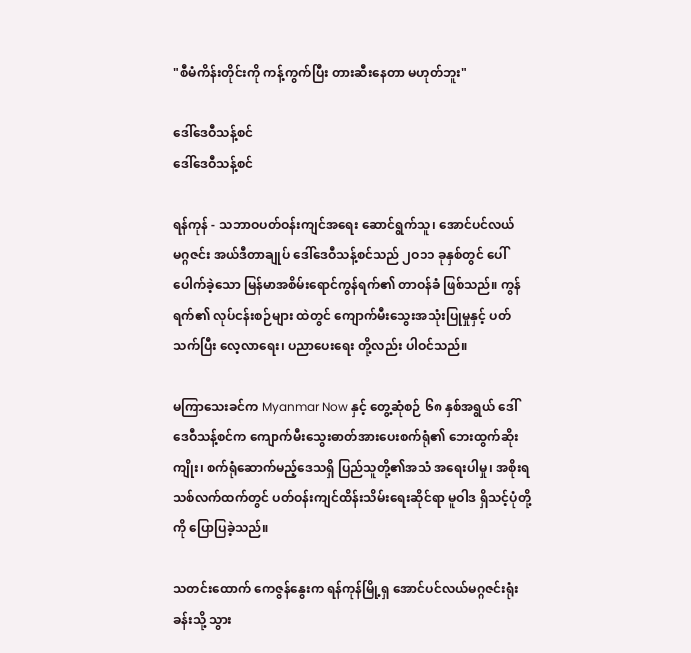"စီမံကိန်းတိုင်းကို ကန့်ကွက်ပြီး တားဆီးနေတာ မဟုတ်ဘူး"

ဒေါ်ဒေဝီသန့်စင်
ဒေါ်ဒေဝီသန့်စင်

ရန်ကုန် - သဘာဝပတ်ဝန်းကျင်အရေး ဆောင်ရွက်သူ၊ အောင်ပင်လယ်မဂ္ဂဇင်း အယ်ဒီတာချုပ် ဒေါ်ဒေဝီသန့်စင်သည် ၂ဝ၁၁ ခုနှစ်တွင် ပေါ်ပေါက်ခဲ့သော မြန်မာအစိမ်းရောင်ကွန်ရက်၏ တာဝန်ခံ ဖြစ်သည်။ ကွန်ရက်၏ လုပ်ငန်းစဉ်များ ထဲတွင် ကျောက်မီးသွေးအသုံးပြုမှုနှင့် ပတ်သက်ပြီး လေ့လာရေး၊ ပညာပေးရေး တို့လည်း ပါဝင်သည်။

မကြာသေးခင်က Myanmar Now နှင့် တွေ့ဆုံစဉ် ၆၈ နှစ်အရွယ် ဒေါ်ဒေဝီသန့်စင်က ကျောက်မီးသွေးဓာတ်အားပေးစက်ရုံ၏ ဘေးထွက်ဆိုးကျိုး၊ စက်ရုံဆောက်မည့်ဒေသရှိ ပြည်သူတို့၏အသံ အရေးပါမှု၊ အစိုးရသစ်လက်ထက်တွင် ပတ်ဝန်းကျင်ထိန်းသိမ်းရေးဆိုင်ရာ မူဝါဒ ရှိသင့်ပုံတို့ကို ပြောပြခဲ့သည်။

သတင်းထောက် ကေဇွန်နွေးက ရန်ကုန်မြို့ရှ အောင်ပင်လယ်မဂ္ဂဇင်းရုံးခန်းသို့ သွား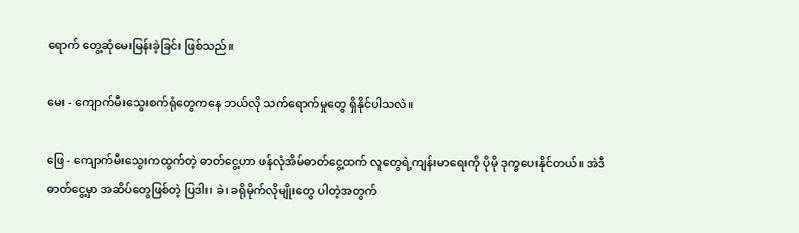ရောက် တွေ့ဆုံမေးမြန်းခဲ့ခြင်း ဖြစ်သည်။

မေး - ကျောက်မီးသွေးစက်ရုံတွေကနေ ဘယ်လို သက်ရောက်မှုတွေ ရှိနိုင်ပါသလဲ။

ဖြေ - ကျောက်မီးသွေးကထွက်တဲ့ ဓာတ်ငွေ့ဟာ ဖန်လုံအိမ်ဓာတ်ငွေ့ထက် လူတွေရဲ့ကျန်းမာရေးကို ပိုမို ဒုက္ခပေးနိုင်တယ်။ အဲဒီဓာတ်ငွေ့မှာ အဆိပ်တွေဖြစ်တဲ့ ပြဒါး၊ ခဲ၊ ခရိုမိုက်လိုမျိုးတွေ ပါတဲ့အတွက်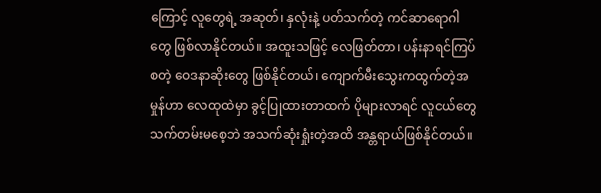ကြောင့် လူတွေရဲ့ အဆုတ်၊ နှလုံးနဲ့ ပတ်သက်တဲ့ ကင်ဆာရောဂါတွေ ဖြစ်လာနိုင်တယ်။ အထူးသဖြင့် လေဖြတ်တာ၊ ပန်းနာရင်ကြပ် စတဲ့ ဝေဒနာဆိုးတွေ ဖြစ်နိုင်တယ်၊ ကျောက်မီးသွေးကထွက်တဲ့အမှုန်ဟာ လေထုထဲမှာ ခွင့်ပြုထားတာထက် ပိုများလာရင် လူငယ်တွေ သက်တမ်းမစေ့ဘဲ အသက်ဆုံးရှုံးတဲ့အထိ အန္တရာယ်ဖြစ်နိုင်တယ်။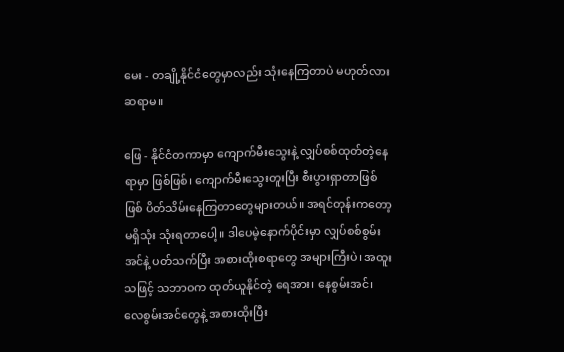မေး - တချို့နိုင်ငံတွေမှာလည်း သုံးနေကြတာပဲ မဟုတ်လား ဆရာမ။

ဖြေ - နိုင်ငံတကာမှာ ကျောက်မီးသွေးနဲ့ လျှပ်စစ်ထုတ်တဲ့နေရာမှာ ဖြစ်ဖြစ်၊ ကျောက်မီးသွေးတူးပြီး စီးပွားရှာတာဖြစ်ဖြစ် ပိတ်သိမ်းနေကြတာတွေများတယ်။ အရင်တုန်းကတော့ မရှိသုံး သုံးရတာပေါ့။ ဒါပေမဲ့နောက်ပိုင်းမှာ လျှပ်စစ်စွမ်းအင်နဲ့ ပတ်သက်ပြီး အစားထိုးစရာတွေ အများကြီးပဲ၊ အထူးသဖြင့် သဘာဝက ထုတ်ယူနိုင်တဲ့ ရေအား၊ နေစွမ်းအင်၊ လေစွမ်းအင်တွေနဲ့ အစားထိုးပြီး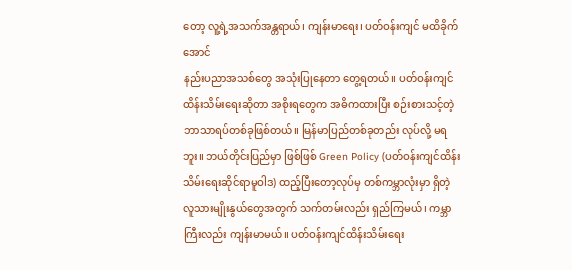တော့ လူ့ရဲ့အသက်အန္တရာယ်၊ ကျန်းမာရေး၊ ပတ်ဝန်းကျင် မထိခိုက်အောင်
နည်းပညာအသစ်တွေ အသုံးပြုနေတာ တွေ့ရတယ်။ ပတ်ဝန်းကျင်ထိန်းသိမ်းရေးဆိုတာ အစိုးရတွေက အဓိကထားပြီး စဉ်းစားသင့်တဲ့ ဘာသာရပ်တစ်ခုဖြစ်တယ်။ မြန်မာပြည်တစ်ခုတည်း လုပ်လို့ မရဘူး။ ဘယ်တိုင်းပြည်မှာ ဖြစ်ဖြစ် Green Policy (ပတ်ဝန်းကျင်ထိန်းသိမ်းရေးဆိုင်ရာမူဝါဒ) ထည့်ပြီးတော့လုပ်မှ တစ်ကမ္ဘာလုံးမှာ ရှိတဲ့ လူသားမျိုးနွယ်တွေအတွက် သက်တမ်းလည်း ရှည်ကြမယ်၊ ကမ္ဘာကြီးလည်း ကျန်းမာမယ်။ ပတ်ဝန်းကျင်ထိန်းသိမ်းရေး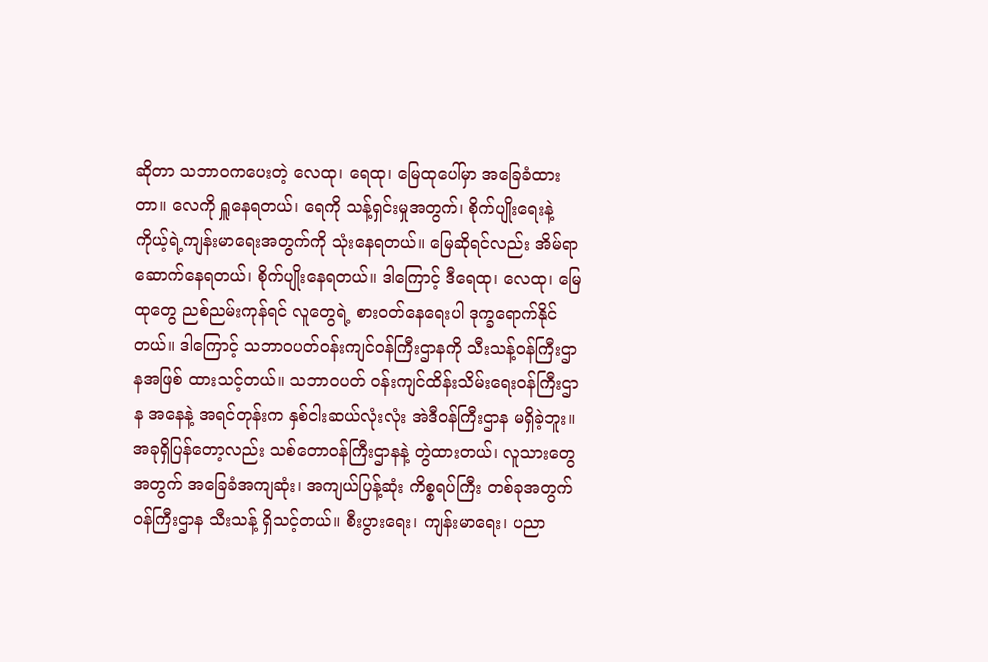ဆိုတာ သဘာဝကပေးတဲ့ လေထု၊ ရေထု၊ မြေထုပေါ်မှာ အခြေခံထားတာ။ လေကို ရှူနေရတယ်၊ ရေကို သန့်ရှင်းမှုအတွက်၊ စိုက်ပျိုးရေးနဲ့ ကိုယ့်ရဲ့ကျန်းမာရေးအတွက်ကို သုံးနေရတယ်။ မြေဆိုရင်လည်း အိမ်ရာဆောက်နေရတယ်၊ စိုက်ပျိုးနေရတယ်။ ဒါကြောင့် ဒီရေထု၊ လေထု၊ မြေထုတွေ ညစ်ညမ်းကုန်ရင် လူတွေရဲ့ စားဝတ်နေရေးပါ ဒုက္ခရောက်နိုင်တယ်။ ဒါကြောင့် သဘာဝပတ်ဝန်းကျင်ဝန်ကြီးဌာနကို သီးသန့်ဝန်ကြီးဌာနအဖြစ် ထားသင့်တယ်။ သဘာဝပတ် ဝန်းကျင်ထိန်းသိမ်းရေးဝန်ကြီးဌာန အနေနဲ့ အရင်တုန်းက နှစ်ငါးဆယ်လုံးလုံး အဲဒီဝန်ကြီးဌာန မရှိခဲ့ဘူး။ အခုရှိပြန်တော့လည်း သစ်တောဝန်ကြီးဌာနနဲ့ တွဲထားတယ်၊ လူသားတွေအတွက် အခြေခံအကျဆုံး၊ အကျယ်ပြန့်ဆုံး ကိစ္စရပ်ကြီး တစ်ခုအတွက် ဝန်ကြီးဌာန သီးသန့် ရှိသင့်တယ်။ စီးပွားရေး၊ ကျန်းမာရေး၊ ပညာ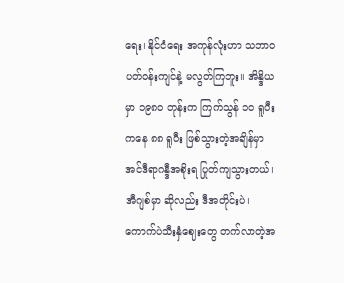ရေး၊ နိုင်ငံရေး အကုန်လုံးဟာ သဘာဝပတ်ဝန်းကျင်နဲ့ မလွတ်ကြဘူး။ အိန္ဒိယမှာ ၁၉၈ဝ တုန်းက ကြက်သွန် ၁ဝ ရူပီးကနေ ၈၈ ရူပီး ဖြစ်သွားတဲ့အချိန်မှာ အင်ဒီရာဂန္ဒီအစိုးရ ပြုတ်ကျသွားတယ်၊ အီဂျစ်မှာ ဆိုလည်း ဒီအတိုင်းပဲ၊ ကောက်ပဲသီးနှံဈေးတွေ တက်လာတဲ့အ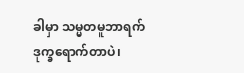ခါမှာ သမ္မတမူဘာရက် ဒုက္ခရောက်တာပဲ၊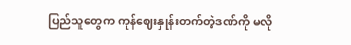ပြည်သူတွေက ကုန်ဈေးနှုန်းတက်တဲ့ဒဏ်ကို မလို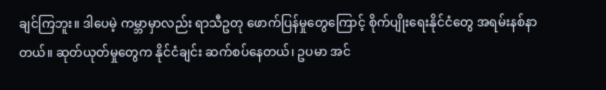ချင်ကြဘူး။ ဒါပေမဲ့ ကမ္ဘာမှာလည်း ရာသီဥတု ဖောက်ပြန်မှုတွေကြောင့် စိုက်ပျိုးရေးနိုင်ငံတွေ အရမ်းနစ်နာတယ်။ ဆုတ်ယုတ်မှုတွေက နိုင်ငံချင်း ဆက်စပ်နေတယ်၊ ဥပမာ အင်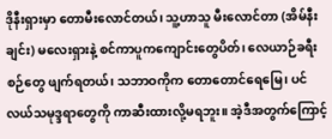ဒိုနီးရှားမှာ တောမီးလောင်တယ်၊ သူ့ဟာသူ မီးလောင်တာ (အိမ်နီးချင်း) မလေးရှားနဲ့ စင်ကာပူကကျောင်းတွေပိတ်၊ လေယာဉ်ခရီးစဉ်တွေ ဖျက်ရတယ်၊ သဘာဝကိုက တောတောင်ရေမြေ၊ ပင်လယ်သမုဒ္ဒရာတွေကို ကာဆီးထားလို့မရဘူး။ အဲ့ဒီအတွက်ကြောင့်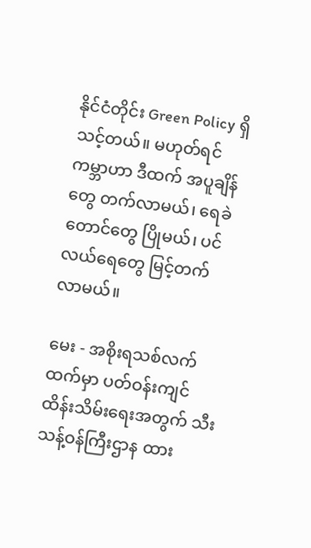နိုင်ငံတိုင်း Green Policy ရှိသင့်တယ်။ မဟုတ်ရင် ကမ္ဘာဟာ ဒီထက် အပူချိန်တွေ တက်လာမယ်၊ ရေခဲတောင်တွေ ပြိုမယ်၊ ပင်လယ်ရေတွေ မြင့်တက်လာမယ်။

မေး - အစိုးရသစ်လက်ထက်မှာ ပတ်ဝန်းကျင်ထိန်းသိမ်းရေးအတွက် သီးသန့်ဝန်ကြီးဌာန ထား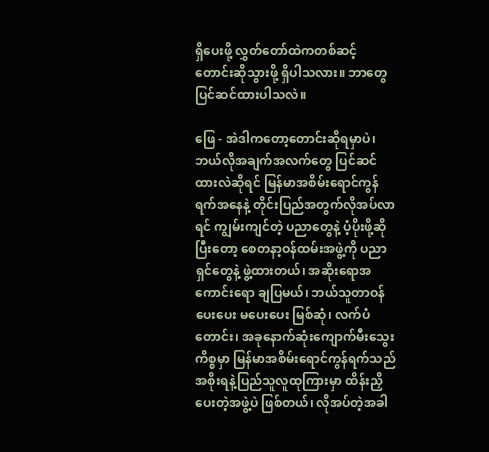ရှိပေးဖို့ လွှတ်တော်ထဲကတစ်ဆင့် တောင်းဆိုသွားဖို့ ရှိပါသလား။ ဘာတွေ ပြင်ဆင်ထားပါသလဲ။

ဖြေ - အဲဒါကတော့တောင်းဆိုရမှာပဲ၊ ဘယ်လိုအချက်အလက်တွေ ပြင်ဆင်ထားလဲဆိုရင် မြန်မာအစိမ်းရောင်ကွန်ရက်အနေနဲ့ တိုင်းပြည်အတွက်လိုအပ်လာရင် ကျွမ်းကျင်တဲ့ ပညာတွေနဲ့ ပံ့ပိုးဖို့ဆိုပြီးတော့ စေတနာ့ဝန်ထမ်းအဖွဲ့ကို ပညာရှင်တွေနဲ့ ဖွဲ့ထားတယ်၊ အဆိုးရောအကောင်းရော ချပြမယ်၊ ဘယ်သူတာဝန်ပေးပေး မပေးပေး မြစ်ဆုံ၊ လက်ပံတောင်း၊ အခုနောက်ဆုံးကျောက်မီးသွေးကိစ္စမှာ မြန်မာအစိမ်းရောင်ကွန်ရက်သည် အစိုးရနဲ့ပြည်သူလူထုကြားမှာ ထိန်းညှိပေးတဲ့အဖွဲ့ပဲ ဖြစ်တယ်၊ လိုအပ်တဲ့အခါ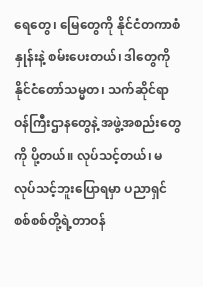ရေတွေ၊ မြေတွေကို နိုင်ငံတကာစံနှုန်းနဲ့ စမ်းပေးတယ်၊ ဒါတွေကို နိုင်ငံတော်သမ္မတ၊ သက်ဆိုင်ရာ ဝန်ကြီးဌာနတွေနဲ့ အဖွဲ့အစည်းတွေကို ပို့တယ်။ လုပ်သင့်တယ်၊ မလုပ်သင့်ဘူးပြောရမှာ ပညာရှင်စစ်စစ်တို့ရဲ့တာဝန်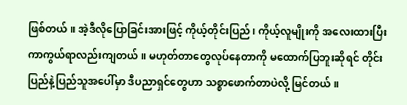ဖြစ်တယ်။ အဲ့ဒီလိုပြောခြင်းအားဖြင့် ကိုယ့်တိုင်းပြည်၊ ကိုယ့်လူမျိုးကို အလေးထားပြီး ကာကွယ်ရာလည်းကျတယ်။ မဟုတ်တာတွေလုပ်နေတာကို မထောက်ပြဘူးဆိုရင် တိုင်းပြည်နဲ့ပြည်သူအပေါ်မှာ ဒီပညာရှင်တွေဟာ သစ္စာဖောက်တာပဲလို့ မြင်တယ်။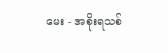မေး - အစိုးရသစ်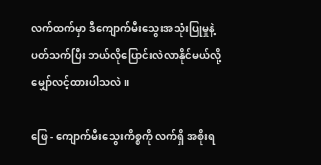လက်ထက်မှာ ဒီကျောက်မီးသွေးအသုံးပြုမှုနဲ့ ပတ်သက်ပြီး ဘယ်လိုပြောင်းလဲလာနိုင်မယ်လို့ မျှော်လင့်ထားပါသလဲ။

ဖြေ - ကျောက်မီးသွေးကိစ္စကို လက်ရှိ အစိုးရ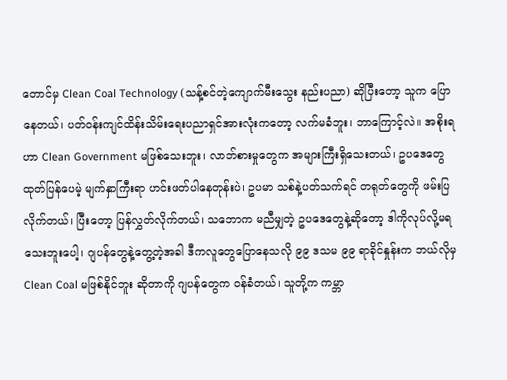တောင်မှ Clean Coal Technology (သန့်စင်တဲ့ကျောက်မီးသွေး နည်းပညာ) ဆိုပြီးတော့ သူက ပြောနေတယ်၊ ပတ်ဝန်းကျင်ထိန်းသိမ်းရေးပညာရှင်အားလုံးကတော့ လက်မခံဘူး၊ ဘာကြောင့်လဲ။ အစိုးရဟာ Clean Government မဖြစ်သေးဘူး၊ လာဘ်စားမှုတွေက အများကြီးရှိသေးတယ်၊ ဥပဒေတွေ ထုတ်ပြန်ပေမဲ့ မျက်နှာကြီးရာ ဟင်းဖတ်ပါနေတုန်းပဲ၊ ဥပမာ သစ်နဲ့ပတ်သက်ရင် တရုတ်တွေကို ဖမ်းပြလိုက်တယ်၊ ပြီးတော့ ပြန်လွှတ်လိုက်တယ်၊ သဘောက မညီမျှတဲ့ ဥပဒေတွေနဲ့ဆိုတော့ ဒါကိုလုပ်လို့မရသေးဘူးပေါ့၊ ဂျပန်တွေနဲ့တွေ့တဲ့အခါ ဒီကလူတွေပြောနေသလို ၉၉ ဒသမ ၉၉ ရာခိုင်နှုန်းက ဘယ်လိုမှ Clean Coal မဖြစ်နိုင်ဘူး ဆိုတာကို ဂျပန်တွေက ဝန်ခံတယ်၊ သူတို့က ကမ္ဘာ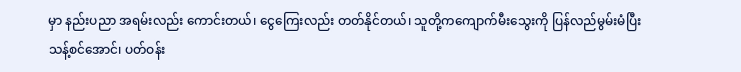မှာ နည်းပညာ အရမ်းလည်း ကောင်းတယ်၊ ငွေကြေးလည်း တတ်နိုင်တယ်၊ သူတို့ကကျောက်မီးသွေးကို ပြန်လည်မွမ်းမံပြီး သန့်စင်အောင်၊ ပတ်ဝန်း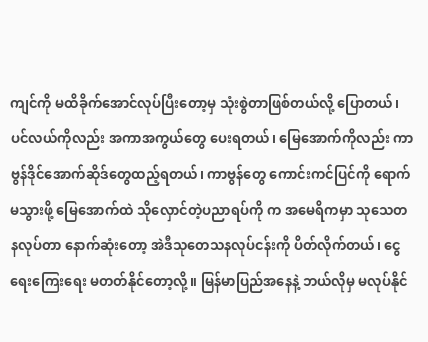ကျင်ကို မထိခိုက်အောင်လုပ်ပြီးတော့မှ သုံးစွဲတာဖြစ်တယ်လို့ ပြောတယ်၊ ပင်လယ်ကိုလည်း အကာအကွယ်တွေ ပေးရတယ်၊ မြေအောက်ကိုလည်း ကာဗွန်ဒိုင်အောက်ဆိုဒ်တွေထည့်ရတယ်၊ ကာဗွန်တွေ ကောင်းကင်ပြင်ကို ရောက်မသွားဖို့ မြေအောက်ထဲ သိုလှောင်တဲ့ပညာရပ်ကို က အမေရိကမှာ သုသေတနလုပ်တာ နောက်ဆုံးတော့ အဲဒီသုတေသနလုပ်ငန်းကို ပိတ်လိုက်တယ်၊ ငွေရေးကြေးရေး မတတ်နိုင်တော့လို့။ မြန်မာပြည်အနေနဲ့ ဘယ်လိုမှ မလုပ်နိုင်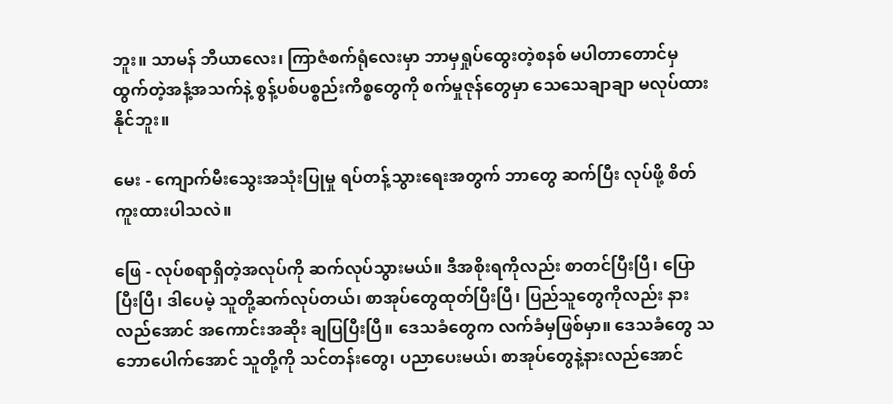ဘူး။ သာမန် ဘီယာလေး၊ ကြာဇံစက်ရုံလေးမှာ ဘာမှရှုပ်ထွေးတဲ့စနစ် မပါတာတောင်မှ ထွက်တဲ့အနံ့အသက်နဲ့ စွန့်ပစ်ပစ္စည်းကိစ္စတွေကို စက်မှုဇုန်တွေမှာ သေသေချာချာ မလုပ်ထားနိုင်ဘူး။

မေး - ကျောက်မီးသွေးအသုံးပြုမှု ရပ်တန့်သွားရေးအတွက် ဘာတွေ ဆက်ပြီး လုပ်ဖို့ စိတ်ကူးထားပါသလဲ။

ဖြေ - လုပ်စရာရှိတဲ့အလုပ်ကို ဆက်လုပ်သွားမယ်။ ဒီအစိုးရကိုလည်း စာတင်ပြီးပြီ၊ ပြောပြီးပြီ၊ ဒါပေမဲ့ သူတို့ဆက်လုပ်တယ်၊ စာအုပ်တွေထုတ်ပြီးပြီ၊ ပြည်သူတွေကိုလည်း နားလည်အောင် အကောင်းအဆိုး ချပြပြီးပြီ။ ဒေသခံတွေက လက်ခံမှဖြစ်မှာ။ ဒေသခံတွေ သဘောပေါက်အောင် သူတို့ကို သင်တန်းတွေ၊ ပညာပေးမယ်၊ စာအုပ်တွေနဲ့နားလည်အောင်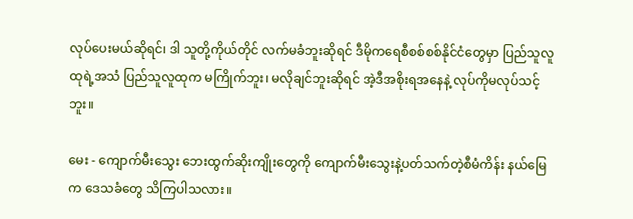လုပ်ပေးမယ်ဆိုရင်၊ ဒါ သူတို့ကိုယ်တိုင် လက်မခံဘူးဆိုရင် ဒီမိုကရေစီစစ်စစ်နိုင်ငံတွေမှာ ပြည်သူလူထုရဲ့အသံ ပြည်သူလူထုက မကြိုက်ဘူး၊ မလိုချင်ဘူးဆိုရင် အဲ့ဒီအစိုးရအနေနဲ့ လုပ်ကိုမလုပ်သင့်ဘူး။

မေး - ကျောက်မီးသွေး ဘေးထွက်ဆိုးကျိုးတွေကို ကျောက်မီးသွေးနဲ့ပတ်သက်တဲ့စီမံကိန်း နယ်မြေက ဒေသခံတွေ သိကြပါသလား။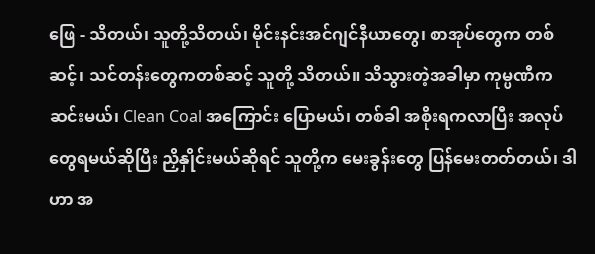ဖြေ - သိတယ်၊ သူတို့သိတယ်၊ မိုင်းနင်းအင်ဂျင်နီယာတွေ၊ စာအုပ်တွေက တစ်ဆင့်၊ သင်တန်းတွေကတစ်ဆင့် သူတို့ သိတယ်။ သိသွားတဲ့အခါမှာ ကုမ္ပဏီက ဆင်းမယ်၊ Clean Coal အကြောင်း ပြောမယ်၊ တစ်ခါ အစိုးရကလာပြီး အလုပ်တွေရမယ်ဆိုပြီး ညှိနှိုင်းမယ်ဆိုရင် သူတို့က မေးခွန်းတွေ ပြန်မေးတတ်တယ်၊ ဒါဟာ အ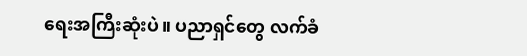ရေးအကြီးဆုံးပဲ။ ပညာရှင်တွေ လက်ခံ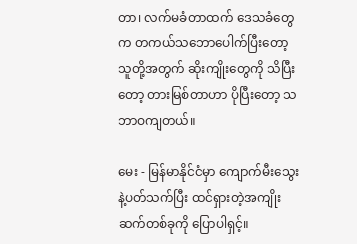တာ၊ လက်မခံတာထက် ဒေသခံတွေက တကယ်သဘောပေါက်ပြီးတော့ သူတို့အတွက် ဆိုးကျိုးတွေကို သိပြီးတော့ တားမြစ်တာဟာ ပိုပြီးတော့ သဘာဝကျတယ်။

မေး - မြန်မာနိုင်ငံမှာ ကျောက်မီးသွေးနဲ့ပတ်သက်ပြီး ထင်ရှားတဲ့အကျိုးဆက်တစ်ခုကို ပြောပါရှင့်။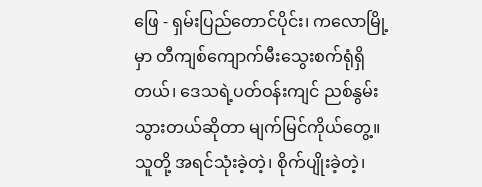ဖြေ - ရှမ်းပြည်တောင်ပိုင်း၊ ကလောမြို့မှာ တီကျစ်ကျောက်မီးသွေးစက်ရုံရှိတယ်၊ ဒေသရဲ့ပတ်ဝန်းကျင် ညစ်နွမ်းသွားတယ်ဆိုတာ မျက်မြင်ကိုယ်တွေ့။ သူတို့ အရင်သုံးခဲ့တဲ့၊ စိုက်ပျိုးခဲ့တဲ့၊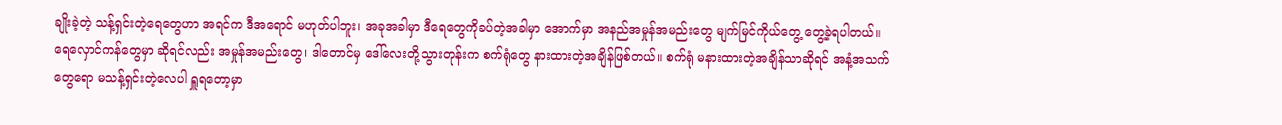ချိုးခဲ့တဲ့ သန့်ရှင်းတဲ့ရေတွေဟာ အရင်က ဒီအရောင် မဟုတ်ပါဘူး၊ အခုအခါမှာ ဒီရေတွေကိုခပ်တဲ့အခါမှာ အောက်မှာ အနည်အမှုန်အမည်းတွေ မျက်မြင်ကိုယ်တွေ့ တွေ့ခဲ့ရပါတယ်။ ရေလှောင်ကန်တွေမှာ ဆိုရင်လည်း အမှုန်အမည်းတွေ၊ ဒါတောင်မှ ဒေါ်လေးတို့သွားတုန်းက စက်ရုံတွေ နားထားတဲ့အချိန်ဖြစ်တယ်။ စက်ရုံ မနားထားတဲ့အချိန်သာဆိုရင် အနံ့အသက်တွေရော မသန့်ရှင်းတဲ့လေပါ ရှူရတော့မှာ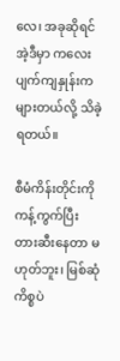လေ၊ အခုဆိုရင် အဲ့ဒီမှာ ကလေးပျက်ကျနှုန်းက များတယ်လို့ သိခဲ့ရတယ်။

စီမံကိန်းတိုင်းကို ကန့်ကွက်ပြီး တားဆီးနေတာ မဟုတ်ဘူး၊ မြစ်ဆုံကိစ္စပဲ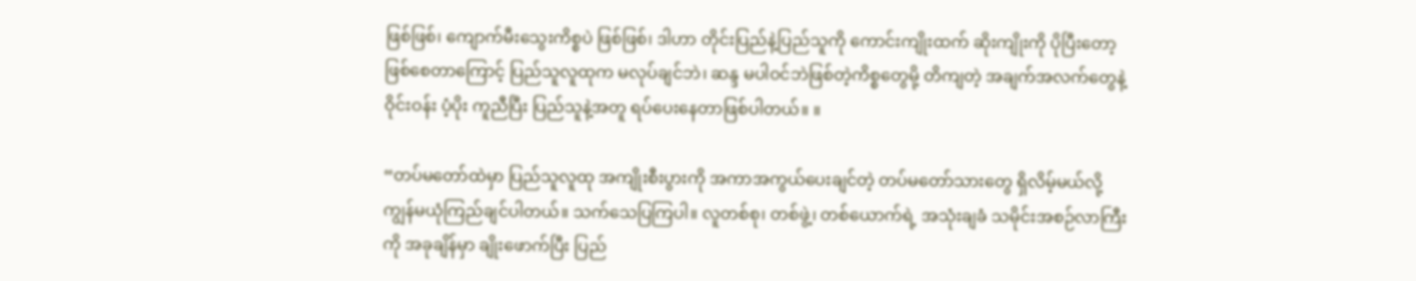ဖြစ်ဖြစ်၊ ကျောက်မီးသွေးကိစ္စပဲ ဖြစ်ဖြစ်၊ ဒါဟာ တိုင်းပြည်နဲ့ပြည်သူကို ကောင်းကျိုးထက် ဆိုးကျိုးကို ပိုပြီးတော့ ဖြစ်စေတာကြောင့် ပြည်သူလူထုက မလုပ်ချင်ဘဲ၊ ဆန္ဒ မပါဝင်ဘဲဖြစ်တဲ့ကိစ္စတွေမို့ တိကျတဲ့ အချက်အလက်တွေနဲ့ ဝိုင်းဝန်း ပံ့ပိုး ကူညီပြီး ပြည်သူနဲ့အတူ ရပ်ပေးနေတာဖြစ်ပါတယ်။ ။

“တပ်မတော်ထဲမှာ ပြည်သူလူထု အကျိုးစီးပွားကို အကာအကွယ်ပေးချင်တဲ့ တပ်မတော်သားတွေ ရှိလိမ့်မယ်လို့ ကျွန်မယုံကြည်ချင်ပါတယ်။ သက်သေပြကြပါ။ လူတစ်စု၊ တစ်ဖွဲ့၊ တစ်ယောက်ရဲ့ အသုံးချခံ သမိုင်းအစဉ်လာကြီးကို အခုချိန်မှာ ချိုးဖောက်ပြီး ပြည်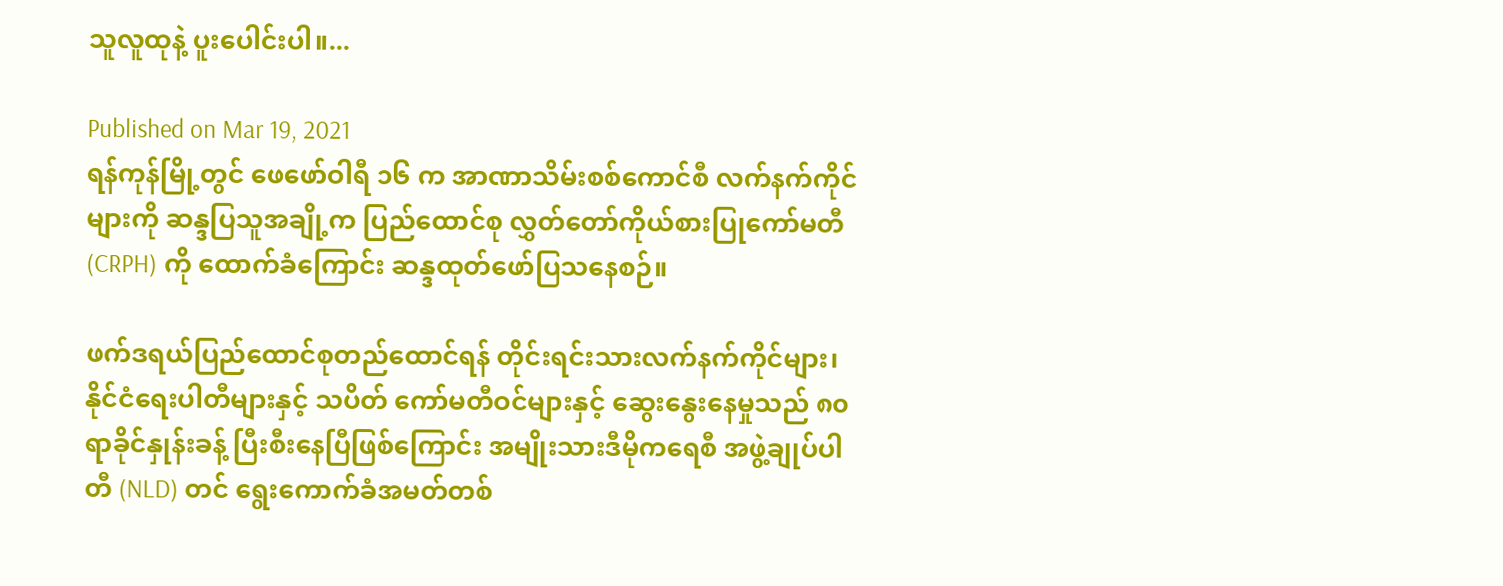သူလူထုနဲ့ ပူးပေါင်းပါ။...

Published on Mar 19, 2021
ရန်ကုန်မြို့တွင် ဖေဖော်ဝါရီ ၁၆ က အာဏာသိမ်းစစ်ကောင်စီ လက်နက်ကိုင်များကို ဆန္ဒပြသူအချို့က ပြည်ထောင်စု လွှတ်တော်ကိုယ်စားပြုကော်မတီ (CRPH) ကို ထောက်ခံကြောင်း ဆန္ဒထုတ်ဖော်ပြသနေစဉ်။

ဖက်ဒရယ်ပြည်ထောင်စုတည်ထောင်ရန် တိုင်းရင်းသားလက်နက်ကိုင်များ၊ နိုင်ငံရေးပါတီများနှင့် သပိတ် ကော်မတီဝင်များနှင့် ဆွေးနွေးနေမှုသည် ၈၀ ရာခိုင်နှုန်းခန့် ပြီးစီးနေပြီဖြစ်ကြောင်း အမျိုးသားဒီမိုကရေစီ အဖွဲ့ချုပ်ပါတီ (NLD) တင် ရွေးကောက်ခံအမတ်တစ်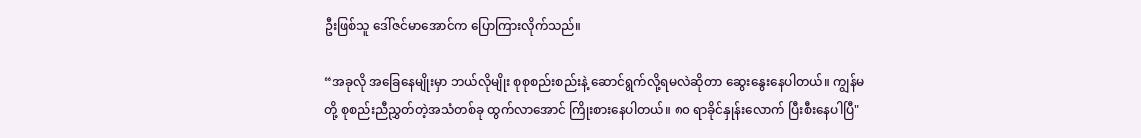ဦးဖြစ်သူ ဒေါ်ဇင်မာအောင်က ပြောကြားလိုက်သည်။

“အခုလို အခြေနေမျိုးမှာ ဘယ်လိုမျိုး စုစုစည်းစည်းနဲ့ ဆောင်ရွက်လို့ရမလဲဆိုတာ ဆွေးနွေးနေပါတယ်။ ကျွန်မတို့ စုစည်းညီညွှတ်တဲ့အသံတစ်ခု ထွက်လာအောင် ကြိုးစားနေပါတယ်။ ၈၀ ရာခိုင်နှုန်းလောက် ပြီးစီးနေပါပြီ"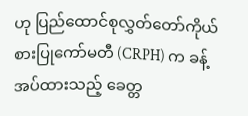ဟု ပြည်ထောင်စုလွှတ်တော်ကိုယ်စားပြုကော်မတီ (CRPH) က ခန့်အပ်ထားသည့် ခေတ္တ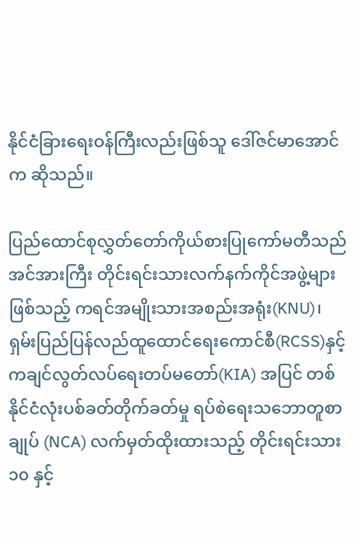နိုင်ငံခြားရေးဝန်ကြီးလည်းဖြစ်သူ ဒေါ်ဇင်မာအောင်က ဆိုသည်။

ပြည်ထောင်စုလွှတ်တော်ကိုယ်စားပြုကော်မတီသည်  အင်အားကြီး တိုင်းရင်းသားလက်နက်ကိုင်အဖွဲ့များ ဖြစ်သည့် ကရင်အမျိုးသားအစည်းအရုံး(KNU)၊ ရှမ်းပြည်ပြန်လည်ထူထောင်ရေးကောင်စီ(RCSS)နှင့် ကချင်လွတ်လပ်ရေးတပ်မတော်(KIA) အပြင် တစ်နိုင်ငံလုံးပစ်ခတ်တိုက်ခတ်မှု ရပ်စဲရေးသဘောတူစာချုပ် (NCA) လက်မှတ်ထိုးထားသည့် တိုင်းရင်းသား ၁၀ နှင့်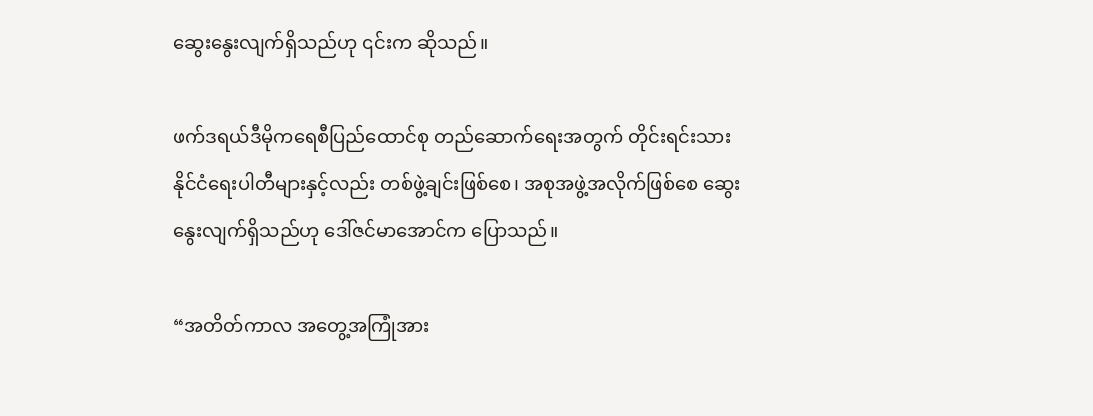ဆွေးနွေးလျက်ရှိသည်ဟု ၎င်းက ဆိုသည်။

ဖက်ဒရယ်ဒီမိုကရေစီပြည်ထောင်စု တည်ဆောက်ရေးအတွက် တိုင်းရင်းသားနိုင်ငံရေးပါတီများနှင့်လည်း တစ်ဖွဲ့ချင်းဖြစ်စေ၊ အစုအဖွဲ့အလိုက်ဖြစ်စေ ဆွေးနွေးလျက်ရှိသည်ဟု ဒေါ်ဇင်မာအောင်က ပြောသည်။

“အတိတ်ကာလ အတွေ့အကြုံအား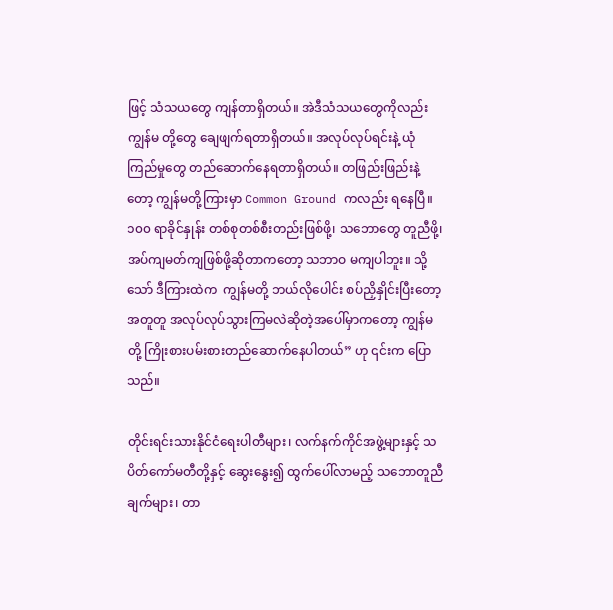ဖြင့် သံသယတွေ ကျန်တာရှိတယ်။ အဲဒီသံသယတွေကိုလည်း ကျွန်မ တို့တွေ ချေဖျက်ရတာရှိတယ်။ အလုပ်လုပ်ရင်းနဲ့ ယုံကြည်မှုတွေ တည်ဆောက်နေရတာရှိတယ်။ တဖြည်းဖြည်းနဲ့တော့ ကျွန်မတို့ကြားမှာ Common Ground ကလည်း ရနေပြီ။ ၁၀၀ ရာခိုင်နှုန်း တစ်စုတစ်စီးတည်းဖြစ်ဖို့၊ သဘောတွေ တူညီဖို့၊ အပ်ကျမတ်ကျဖြစ်ဖို့ဆိုတာကတော့ သဘာဝ မကျပါဘူး။ သို့သော် ဒီကြားထဲက  ကျွန်မတို့ ဘယ်လိုပေါင်း စပ်ညှိနှိုင်းပြီးတော့ အတူတူ အလုပ်လုပ်သွားကြမလဲဆိုတဲ့အပေါ်မှာကတော့ ကျွန်မတို့ ကြိုးစားပမ်းစားတည်ဆောက်နေပါတယ်” ဟု ၎င်းက ပြောသည်။

တိုင်းရင်းသားနိုင်ငံရေးပါတီများ၊ လက်နက်ကိုင်အဖွဲ့များနှင့် သပိတ်ကော်မတီတို့နှင့် ဆွေးနွေး၍ ထွက်ပေါ်လာမည့် သဘောတူညီချက်များ၊ တာ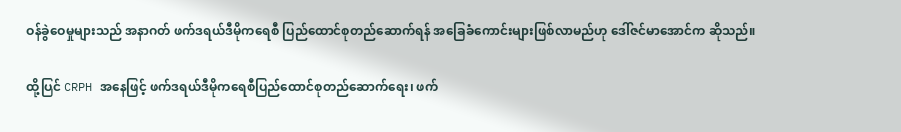ဝန်ခွဲဝေမှုများသည် အနာဂတ် ဖက်ဒရယ်ဒီမိုကရေစီ ပြည်ထောင်စုတည်ဆောက်ရန် အခြေခံကောင်းများဖြစ်လာမည်ဟု ဒေါ်ဇင်မာအောင်က ဆိုသည်။

ထို့ပြင် CRPH အနေဖြင့် ဖက်ဒရယ်ဒီမိုကရေစီပြည်ထောင်စုတည်ဆောက်ရေး၊ ဖက်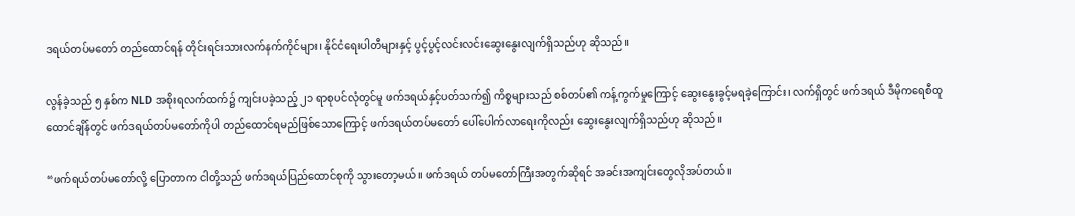ဒရယ်တပ်မတော် တည်ထောင်ရန် တိုင်းရင်းသားလက်နက်ကိုင်များ၊ နိုင်ငံရေးပါတီများနှင့် ပွင့်ပွင့်လင်းလင်းဆွေးနွေးလျက်ရှိသည်ဟု ဆိုသည်။

လွန်ခဲ့သည် ၅ နှစ်က NLD အစိုးရလက်ထက်၌ ကျင်းပခဲ့သည့် ၂၁ ရာစုပင်လုံတွင်မူ ဖက်ဒရယ်နှင့်ပတ်သက်၍ ကိစ္စများသည် စစ်တပ်၏ ကန့်ကွက်မှုကြောင့် ဆွေးနွေးခွင့်မရခဲ့ကြောင်း၊ လက်ရှိတွင် ဖက်ဒရယ် ဒီမိုကရေစီထူထောင်ချိန်တွင် ဖက်ဒရယ်တပ်မတော်ကိုပါ တည်ထောင်ရမည်ဖြစ်သောကြောင့် ဖက်ဒရယ်တပ်မတော် ပေါ်ပေါက်လာရေးကိုလည်း ဆွေးနွေးလျက်ရှိသည်ဟု ဆိုသည်။

“ဖက်ရယ်တပ်မတော်လို့ ပြောတာက ငါတို့သည် ဖက်ဒရယ်ပြည်ထောင်စုကို သွားတော့မယ်။ ဖက်ဒရယ် တပ်မတော်ကြီးအတွက်ဆိုရင် အခင်းအကျင်းတွေလိုအပ်တယ်။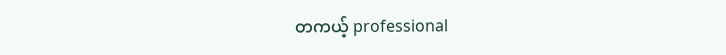တကယ့် professional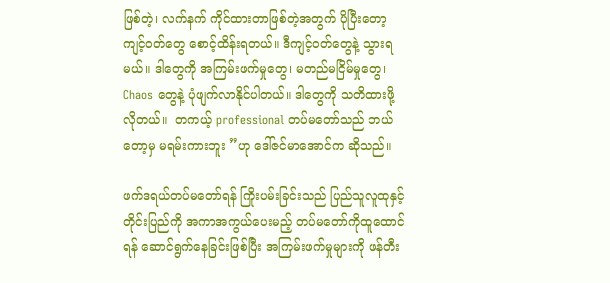ဖြစ်တဲ့၊ လက်နက် ကိုင်ထားတာဖြစ်တဲ့အတွက် ပိုပြီးတော့ ကျင့်ဝတ်တွေ စောင့်ထိန်းရတယ်။ ဒီကျင့်ဝတ်တွေနဲ့ သွားရမယ်။ ဒါတွေကို အကြမ်းဖက်မှုတွေ၊ မတည်မငြိမ်မှုတွေ၊ Chaos တွေနဲ့ ပုံဖျက်လာနိုင်ပါတယ်။ ဒါတွေကို သတိထားဖို့ လိုတယ်။  တကယ့် professional တပ်မတော်သည် ဘယ်တော့မှ မရမ်းကားဘူး ”ဟု ဒေါ်ဇင်မာအောင်က ဆိုသည်။

ဖက်ဒရယ်တပ်မတော်ရန် ကြိုးပမ်းခြင်းသည် ပြည်သူလူထုနှင့် တိုင်းပြည်ကို အကာအကွယ်ပေးမည့် တပ်မတော်ကိုထူထောင်ရန် ဆောင်ရွက်နေခြင်းဖြစ်ပြီး အကြမ်းဖက်မှုများကို ဖန်တီး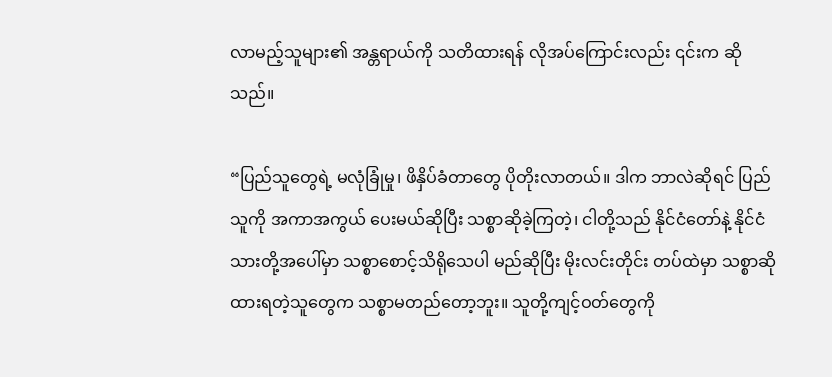လာမည့်သူများ၏ အန္တရာယ်ကို သတိထားရန် လိုအပ်ကြောင်းလည်း ၎င်းက ဆိုသည်။

“ပြည်သူတွေရဲ့ မလုံခြုံမှု၊ ဖိနှိပ်ခံတာတွေ ပိုတိုးလာတယ်။ ဒါက ဘာလဲဆိုရင် ပြည်သူကို အကာအကွယ် ပေးမယ်ဆိုပြီး သစ္စာဆိုခဲ့ကြတဲ့၊ ငါတို့သည် နိုင်ငံတော်နဲ့ နိုင်ငံသားတို့အပေါ်မှာ သစ္စာစောင့်သိရိုသေပါ မည်ဆိုပြီး မိုးလင်းတိုင်း တပ်ထဲမှာ သစ္စာဆိုထားရတဲ့သူတွေက သစ္စာမတည်တော့ဘူး။ သူတို့ကျင့်ဝတ်တွေကို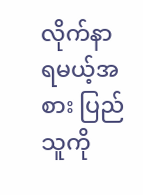လိုက်နာရမယ့်အစား ပြည်သူကို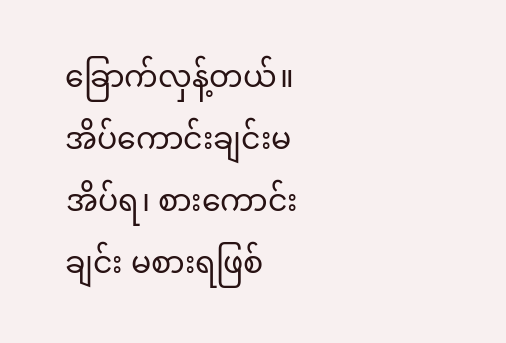ခြောက်လှန့်တယ်။ အိပ်ကောင်းချင်းမအိပ်ရ၊ စားကောင်းချင်း မစားရဖြစ်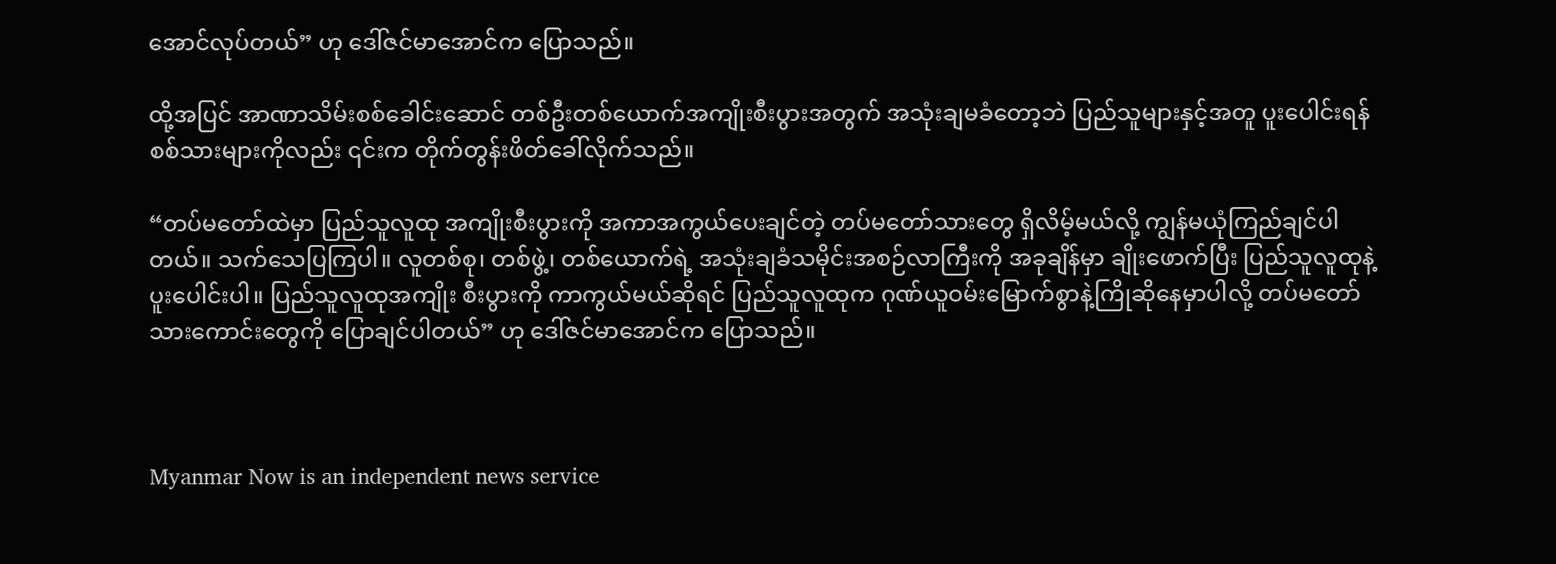အောင်လုပ်တယ်” ဟု ဒေါ်ဇင်မာအောင်က ပြောသည်။

ထို့အပြင် အာဏာသိမ်းစစ်ခေါင်းဆောင် တစ်ဦးတစ်ယောက်အကျိုးစီးပွားအတွက် အသုံးချမခံတော့ဘဲ ပြည်သူများနှင့်အတူ ပူးပေါင်းရန် စစ်သားများကိုလည်း ၎င်းက တိုက်တွန်းဖိတ်ခေါ်လိုက်သည်။

“တပ်မတော်ထဲမှာ ပြည်သူလူထု အကျိုးစီးပွားကို အကာအကွယ်ပေးချင်တဲ့ တပ်မတော်သားတွေ ရှိလိမ့်မယ်လို့ ကျွန်မယုံကြည်ချင်ပါတယ်။ သက်သေပြကြပါ။ လူတစ်စု၊ တစ်ဖွဲ့၊ တစ်ယောက်ရဲ့ အသုံးချခံသမိုင်းအစဉ်လာကြီးကို အခုချိန်မှာ ချိုးဖောက်ပြီး ပြည်သူလူထုနဲ့ ပူးပေါင်းပါ။ ပြည်သူလူထုအကျိုး စီးပွားကို ကာကွယ်မယ်ဆိုရင် ပြည်သူလူထုက ဂုဏ်ယူဝမ်းမြောက်စွာနဲ့ကြိုဆိုနေမှာပါလို့ တပ်မတော်သားကောင်းတွေကို ပြောချင်ပါတယ်” ဟု ဒေါ်ဇင်မာအောင်က ပြောသည်။



Myanmar Now is an independent news service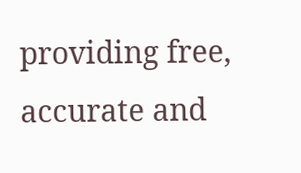providing free, accurate and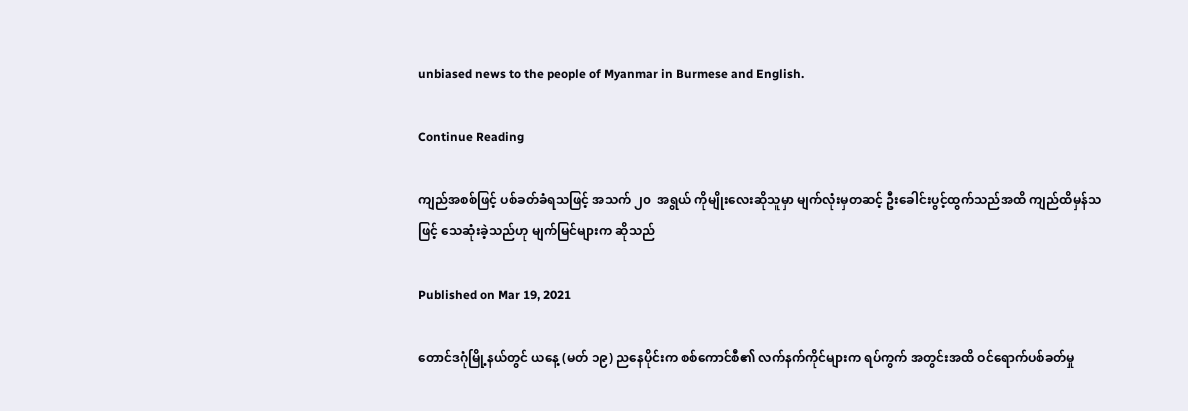unbiased news to the people of Myanmar in Burmese and English.

Continue Reading

ကျည်အစစ်ဖြင့် ပစ်ခတ်ခံရသဖြင့် အသက် ၂၀  အရွယ် ကိုမျိုးလေးဆိုသူမှာ မျက်လုံးမှတဆင့် ဦးခေါင်းပွင့်ထွက်သည်အထိ ကျည်ထိမှန်သဖြင့် သေဆုံးခဲ့သည်ဟု မျက်မြင်များက ဆိုသည်

Published on Mar 19, 2021

တောင်ဒဂုံမြို့နယ်တွင် ယနေ့ (မတ် ၁၉) ညနေပိုင်းက စစ်ကောင်စီ၏ လက်နက်ကိုင်များက ရပ်ကွက် အတွင်းအထိ ဝင်ရောက်ပစ်ခတ်မှု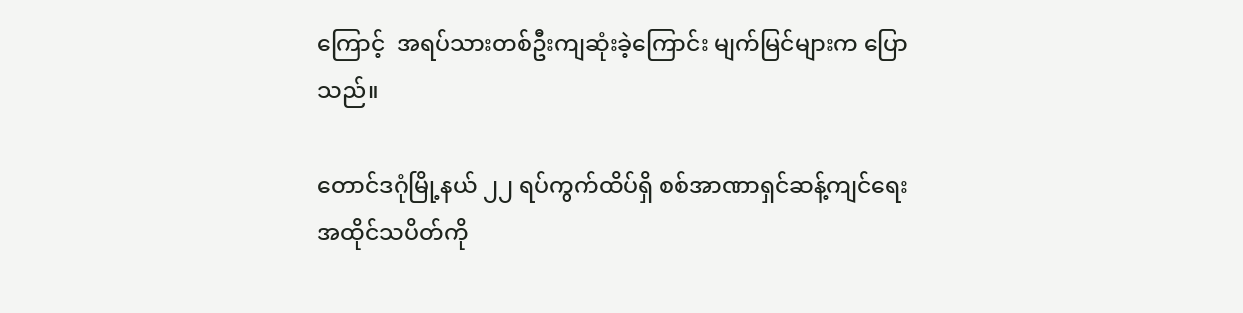ကြောင့်  အရပ်သားတစ်ဦးကျဆုံးခဲ့ကြောင်း မျက်မြင်များက ပြောသည်။

တောင်ဒဂုံမြို့နယ် ၂၂ ရပ်ကွက်ထိပ်ရှိ စစ်အာဏာရှင်ဆန့်ကျင်ရေးအထိုင်သပိတ်ကို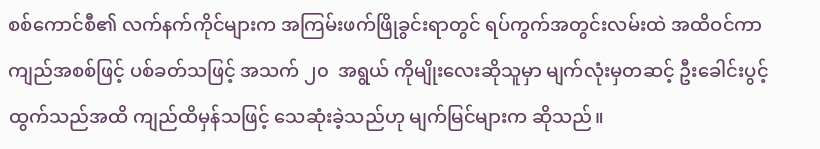စစ်ကောင်စီ၏ လက်နက်ကိုင်များက အကြမ်းဖက်ဖြိုခွင်းရာတွင် ရပ်ကွက်အတွင်းလမ်းထဲ အထိဝင်ကာ ကျည်အစစ်ဖြင့် ပစ်ခတ်သဖြင့် အသက် ၂၀  အရွယ် ကိုမျိုးလေးဆိုသူမှာ မျက်လုံးမှတဆင့် ဦးခေါင်းပွင့်ထွက်သည်အထိ ကျည်ထိမှန်သဖြင့် သေဆုံးခဲ့သည်ဟု မျက်မြင်များက ဆိုသည်။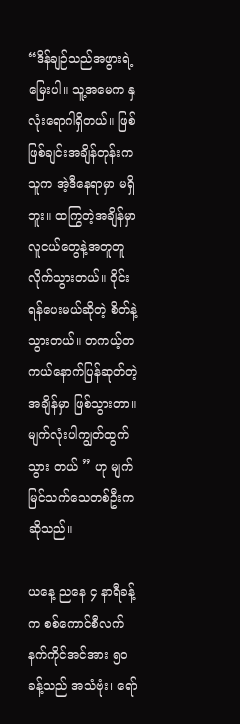“ဒိန်ချဉ်သည်အဖွားရဲ့ မြေးပါ။ သူ့အမေက နှလုံးရောဂါရှိတယ်။ ဖြစ်ဖြစ်ချင်းအချိန်တုန်းက သူက အဲ့ဒီနေရာမှာ မရှိဘူး။ ထကြွတဲ့အချိန်မှာ လူငယ်တွေနဲ့အတူတူလိုက်သွားတယ်။ ဝိုင်းရန်ပေးမယ်ဆိုတဲ့ စိတ်နဲ့သွားတယ်။ တကယ့်တကယ်နောက်ပြန်ဆုတ်တဲ့အချိန်မှာ ဖြစ်သွားတာ။ မျက်လုံးပါကျွတ်ထွက်သွား တယ် ” ဟု မျက်မြင်သက်သေတစ်ဦးက ဆိုသည်။

ယနေ့ ညနေ ၄ နာရီခန့်က စစ်ကောင်စီလက်နက်ကိုင်အင်အား ၅၀ ခန့်သည် အသံဗုံး၊ ရော်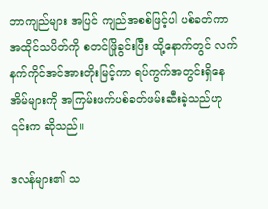ဘာကျည်များ အပြင် ကျည်အစစ်ဖြင့်ပါ ပစ်ခတ်ကာ အထိုင်သပိတ်ကို စတင်ဖြိုခွင်းပြီး ထို့နောက်တွင် လက်နက်ကိုင်အင်အားတိုးမြင့်ကာ ရပ်ကွက်အတွင်းရှိနေအိမ်များကို အကြမ်းဖက်ပစ်ခတ်ဖမ်းဆီးခဲ့သည်ဟု ၎င်းက ဆိုသည်။

ဒလန်များ၏ သ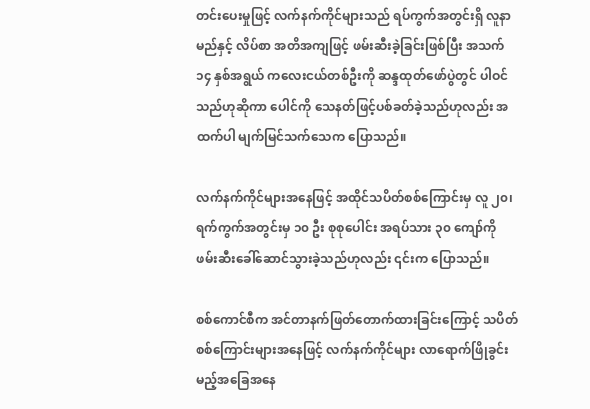တင်းပေးမှုဖြင့် လက်နက်ကိုင်များသည် ရပ်ကွက်အတွင်းရှိ လူနာမည်နှင့် လိပ်စာ အတိအကျဖြင့် ဖမ်းဆီးခဲ့ခြင်းဖြစ်ပြီး အသက် ၁၄ နှစ်အရွယ် ကလေးငယ်တစ်ဦးကို ဆန္ဒထုတ်‌ဖော်ပွဲတွင် ပါဝင်သည်ဟုဆိုကာ ပေါင်ကို သေနတ်ဖြင့်ပစ်ခတ်ခဲ့သည်ဟုလည်း အထက်ပါ မျက်မြင်သက်သေက ပြောသည်။

လက်နက်ကိုင်များအ‌နေဖြင့် အထိုင်သပိတ်စစ်ကြောင်းမှ လူ ၂၀၊ ရက်ကွက်အတွင်းမှ ၁၀ ဦး စုစုပေါင်း အရပ်သား ၃၀ ကျော်ကို ဖမ်းဆီးခေါ်ဆောင်သွားခဲ့သည်ဟုလည်း ၎င်းက ပြောသည်။

စစ်ကောင်စီက အင်တာနက်ဖြတ်တောက်ထားခြင်းကြောင့် သပိတ်စစ်ကြောင်းများအနေဖြင့် လက်နက်ကိုင်များ လာရောက်ဖြိုခွင်းမည့်အခြေအနေ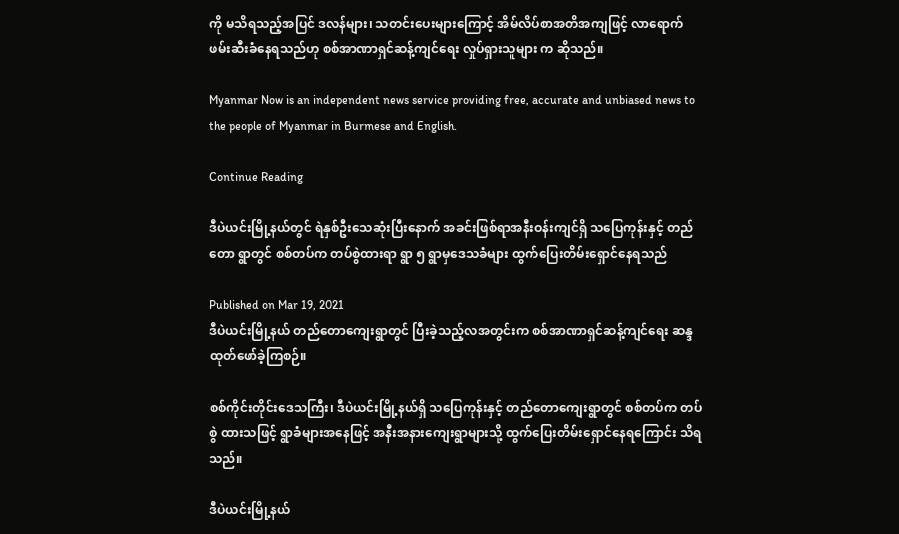ကို မသိရသည့်အပြင် ဒလန်များ၊ သတင်းပေးများကြောင့် အိမ်လိပ်စာအတိအကျဖြင့် လာရောက်ဖမ်းဆီးခံနေရသည်ဟု စစ်အာဏာရှင်ဆန့်ကျင်ရေး လှုပ်ရှားသူများ က ဆိုသည်။

Myanmar Now is an independent news service providing free, accurate and unbiased news to the people of Myanmar in Burmese and English.

Continue Reading

ဒီပဲယင်းမြို့နယ်တွင် ရဲနှစ်ဦးသေဆုံးပြီးနောက် အခင်းဖြစ်ရာအနီးဝန်းကျင်ရှိ သပြေကုန်းနှင့် တည်တော ရွာတွင် စစ်တပ်က တပ်စွဲထားရာ ရွာ ၅ ရွာမှဒေသခံများ ထွက်ပြေးတိမ်းရှောင်နေရသည်

Published on Mar 19, 2021
ဒီပဲယင်းမြို့နယ် တည်တောကျေးရွာတွင် ပြီးခဲ့သည့်လအတွင်းက စစ်အာဏာရှင်ဆန့်ကျင်ရေး ဆန္ဒထုတ်ဖော်ခဲ့ကြစဉ်။

စစ်ကိုင်းတိုင်းဒေသကြီး၊ ဒီပဲယင်းမြို့နယ်ရှိ သပြေကုန်းနှင့် တည်တောကျေးရွာတွင် စစ်တပ်က တပ်စွဲ ထားသဖြင့် ရွာခံများအနေဖြင့် အနီးအနားကျေးရွာများသို့ ထွက်ပြေးတိမ်းရှောင်နေရကြောင်း သိရသည်။

ဒီပဲယင်းမြို့နယ်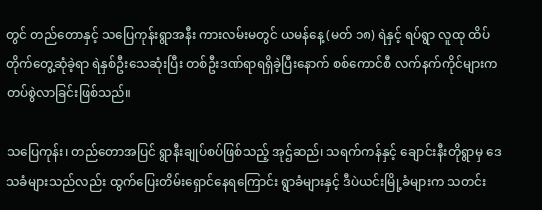တွင် တည်တောနှင့် သပြေကုန်းရွာအနီး ကားလမ်းမတွင် ယမန်နေ့ (မတ် ၁၈) ရဲနှင့် ရပ်ရွာ လူထု ထိပ်တိုက်တွေ့ဆုံခဲ့ရာ ရဲနှစ်ဦးသေဆုံးပြီး တစ်ဦးဒဏ်ရာရရှိခဲ့ပြီးနောက် စစ်ကောင်စီ လက်နက်ကိုင်များက တပ်စွဲလာခြင်းဖြစ်သည်။

သပြေကုန်း၊ တည်တောအပြင် ရွာနီးချုပ်စပ်ဖြစ်သည့် အုဌ်ဆည်၊ သရက်ကန်နှင့် ချောင်းနီးတိုရွာမှ ဒေသခံများသည်လည်း ထွက်ပြေးတိမ်းရှောင်နေရကြောင်း ရွာခံများနှင့် ဒီပဲယင်းမြို့ခံများက သတင်း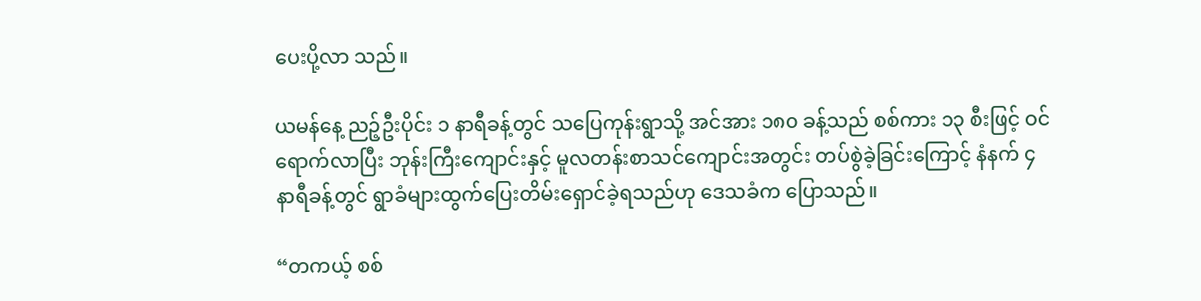ပေးပို့လာ သည်။

ယမန်နေ့ ညဉ့်ဦးပိုင်း ၁ နာရီခန့်တွင် သပြေကုန်းရွာသို့ အင်အား ၁၈၀ ခန့်သည် စစ်ကား ၁၃ စီးဖြင့် ဝင်ရောက်လာပြီး ဘုန်းကြီးကျောင်းနှင့် မူလတန်းစာသင်ကျောင်းအတွင်း တပ်စွဲခဲ့ခြင်းကြောင့် နံနက် ၄ နာရီခန့်တွင် ရွာခံများထွက်ပြေးတိမ်းရှောင်ခဲ့ရသည်ဟု ဒေသခံက ပြောသည်။

“တကယ့် စစ်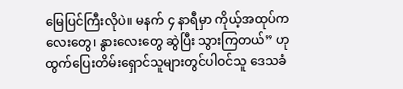မြေပြင်ကြီးလိုပဲ။ မနက် ၄ နာရီမှာ ကိုယ့်အထုပ်ကလေးတွေ၊ နွားလေးတွေ ဆွဲပြီး သွားကြတယ်” ဟု ထွက်ပြေးတိမ်းရှောင်သူများတွင်ပါဝင်သူ ဒေသခံ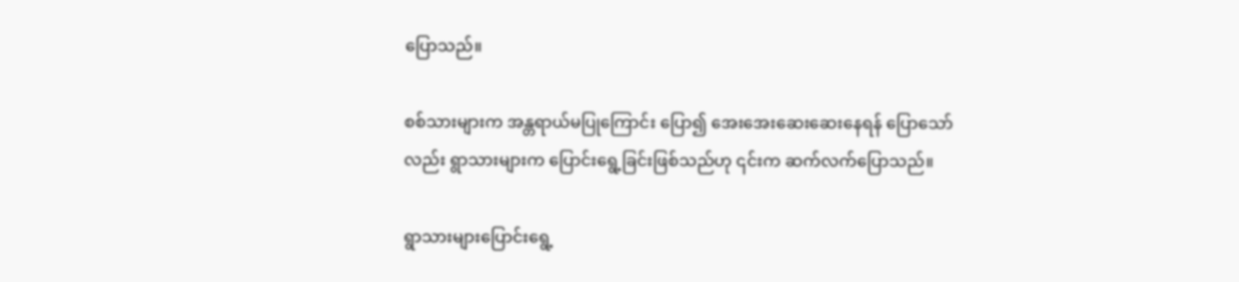ပြောသည်။

စစ်သားများက အန္တရာယ်မပြုကြောင်း ပြော၍ အေးအေးဆေးဆေးနေရန် ပြောသော်လည်း ရွာသားများက ပြောင်းရွေ့ခြင်းဖြစ်သည်ဟု ၎င်းက ဆက်လက်ပြောသည်။

ရွာသားများပြောင်းရွေ့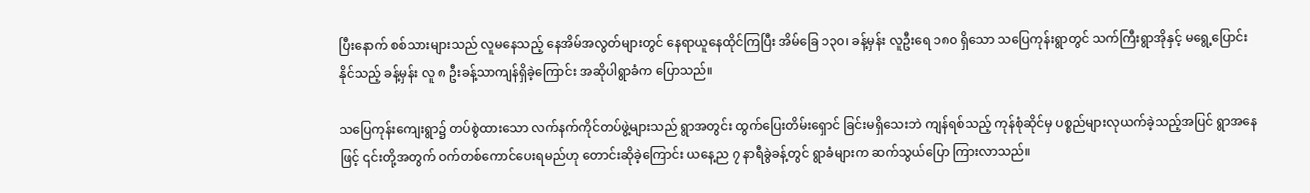ပြီးနောက် စစ်သားများသည် လူမနေသည့် နေအိမ်အလွတ်များတွင် နေရာယူနေထိုင်ကြပြီး အိမ်ခြေ ၁၃၀၊ ခန့်မှန်း လူဦးရေ ၁၈၀ ရှိသော သပြေကုန်းရွာတွင် သက်ကြီးရွာအိုနှင့် မရွေ့ပြောင်းနိုင်သည့် ခန့်မှန်း လူ ၈ ဦးခန့်သာကျန်ရှိခဲ့ကြောင်း အဆိုပါရွာခံက ပြောသည်။

သပြေကုန်းကျေးရွာ၌ တပ်စွဲထားသော လက်နက်ကိုင်တပ်ဖွဲ့များသည် ရွာအတွင်း ထွက်ပြေးတိမ်းရှောင် ခြင်းမရှိသေးဘဲ ကျန်ရစ်သည့် ကုန်စုံဆိုင်မှ ပစ္စည်များလုယက်ခဲ့သည့်အပြင် ရွာအနေဖြင့် ၎င်းတို့အတွက် ဝက်တစ်ကောင်ပေးရမည်ဟု တောင်းဆိုခဲ့ကြောင်း ယနေ့ည ၇ နာရီခွဲခန့်တွင် ရွာခံများက ဆက်သွယ်ပြော ကြားလာသည်။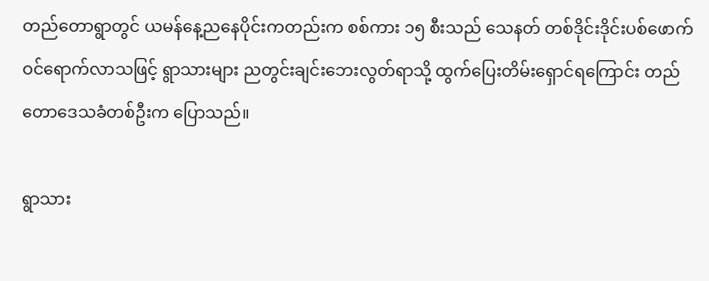တည်တောရွာတွင် ယမန်နေ့ညနေပိုင်းကတည်းက စစ်ကား ၁၅ စီးသည် သေနတ် တစ်ဒိုင်းဒိုင်းပစ်ဖောက် ဝင်ရောက်လာသဖြင့် ရွာသားများ ညတွင်းချင်းဘေးလွတ်ရာသို့ ထွက်ပြေးတိမ်းရှောင်ရကြောင်း တည်တောဒေသခံတစ်ဦးက ပြောသည်။

ရွာသား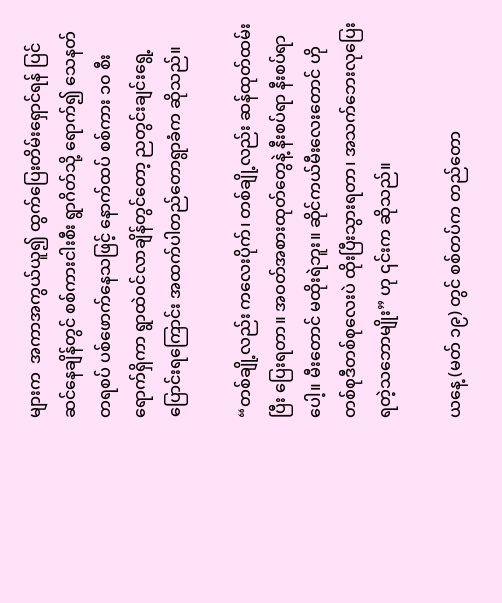များက  အကာအကွယ်ယူ၍ ထွက်ပြေးတိမ်းရှောင်ရန် ပြင်ဆင်နေချိန်တွင် စစ်ကားငါးစီး ရွာဂိတ်သို့ ရောက်၍ သေနတ်တရစပ် ပစ်ဖောက်နေသဖြင့် နောက်ထပ် စစ်ကား ၁၀ စီးရောက်ရှိကာ ရွာထဲဝင်လာချိန်တွင်တော့ ညတွင်းချင်းရွေ့ပြောင်းရကြောင်း အထက်ပါတည်တောရွာခံက ဆိုသည်။

“တစ်ချို့လည်း ကလေးပိုက်၊ တစ်ချို့လည်း ဆန်ထုတ်ထမ်းပြီး ပြေးရတာ။ အဝတ်အစားထုတ်တွေနဲ့ နီးစပ်ရာ နီးစပ်ရာပေါ့။ မီးတောင် မထိုးရဲဘူး။ ဆိုင်ကယ်မီးလေးတောင် ဟိုတစ်စုဒီတစ်စုလေးပဲ ထိုးပြီးသွားရတာ၊ အသက်ဘေးလုပြေးရတဲ့သဘောမျိုး” ဟု ၎င်းက ဆိုသည်။

ယနေ့ (မတ် ၁၉) တွင် စစ်တပ်က တည်တော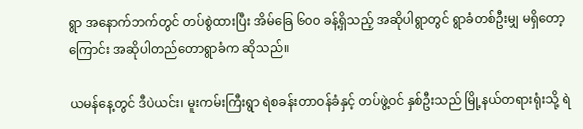ရွာ အနောက်ဘက်တွင် တပ်စွဲထားပြီး အိမ်ခြေ ၆၀၀ ခန့်ရှိသည့် အဆိုပါရွာတွင် ရွာခံတစ်ဦးမျှ မရှိတော့ကြောင်း အဆိုပါတည်တောရွာခံက ဆိုသည်။

ယမန်နေ့တွင် ဒီပဲယင်း၊ မူးကမ်းကြီးရွာ ရဲစခန်းတာဝန်ခံနှင့် တပ်ဖွဲ့ဝင် နှစ်ဦးသည် မြို့နယ်တရားရုံးသို့ ရဲ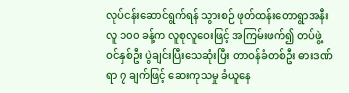လုပ်ငန်းဆောင်ရွက်ရန် သွားစဉ် ဖုတ်ထန်းတောရွာအနီး လူ ၁၀၀ ခန့်က လူစုလူဝေးဖြင့် အကြမ်းဖက်၍ တပ်ဖွဲ့ဝင်နှစ်ဦး ပွဲချင်းပြီးသေဆုံးပြီး တာဝန်ခံတစ်ဦး ဓားဒဏ်ရာ ၇ ချက်ဖြင့် ဆေးကုသမှု ခံယူနေ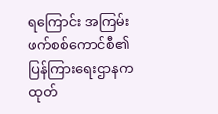ရကြောင်း အကြမ်းဖက်စစ်ကောင်စီ၏ ပြန်ကြားရေးဌာနက ထုတ်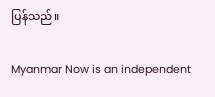ပြန်သည်။

Myanmar Now is an independent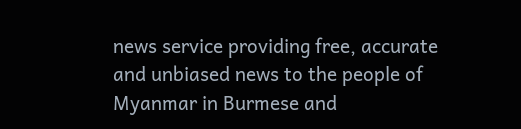news service providing free, accurate and unbiased news to the people of Myanmar in Burmese and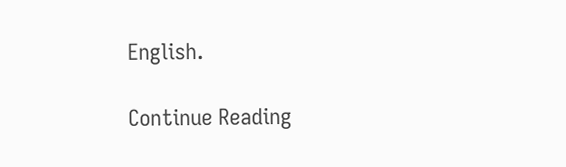English.

Continue Reading